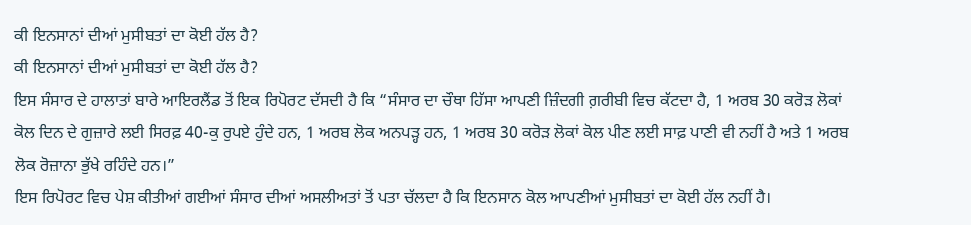ਕੀ ਇਨਸਾਨਾਂ ਦੀਆਂ ਮੁਸੀਬਤਾਂ ਦਾ ਕੋਈ ਹੱਲ ਹੈ?
ਕੀ ਇਨਸਾਨਾਂ ਦੀਆਂ ਮੁਸੀਬਤਾਂ ਦਾ ਕੋਈ ਹੱਲ ਹੈ?
ਇਸ ਸੰਸਾਰ ਦੇ ਹਾਲਾਤਾਂ ਬਾਰੇ ਆਇਰਲੈਂਡ ਤੋਂ ਇਕ ਰਿਪੋਰਟ ਦੱਸਦੀ ਹੈ ਕਿ “ਸੰਸਾਰ ਦਾ ਚੌਥਾ ਹਿੱਸਾ ਆਪਣੀ ਜ਼ਿੰਦਗੀ ਗ਼ਰੀਬੀ ਵਿਚ ਕੱਟਦਾ ਹੈ, 1 ਅਰਬ 30 ਕਰੋੜ ਲੋਕਾਂ ਕੋਲ ਦਿਨ ਦੇ ਗੁਜ਼ਾਰੇ ਲਈ ਸਿਰਫ਼ 40-ਕੁ ਰੁਪਏ ਹੁੰਦੇ ਹਨ, 1 ਅਰਬ ਲੋਕ ਅਨਪੜ੍ਹ ਹਨ, 1 ਅਰਬ 30 ਕਰੋੜ ਲੋਕਾਂ ਕੋਲ ਪੀਣ ਲਈ ਸਾਫ਼ ਪਾਣੀ ਵੀ ਨਹੀਂ ਹੈ ਅਤੇ 1 ਅਰਬ ਲੋਕ ਰੋਜ਼ਾਨਾ ਭੁੱਖੇ ਰਹਿੰਦੇ ਹਨ।”
ਇਸ ਰਿਪੋਰਟ ਵਿਚ ਪੇਸ਼ ਕੀਤੀਆਂ ਗਈਆਂ ਸੰਸਾਰ ਦੀਆਂ ਅਸਲੀਅਤਾਂ ਤੋਂ ਪਤਾ ਚੱਲਦਾ ਹੈ ਕਿ ਇਨਸਾਨ ਕੋਲ ਆਪਣੀਆਂ ਮੁਸੀਬਤਾਂ ਦਾ ਕੋਈ ਹੱਲ ਨਹੀਂ ਹੈ।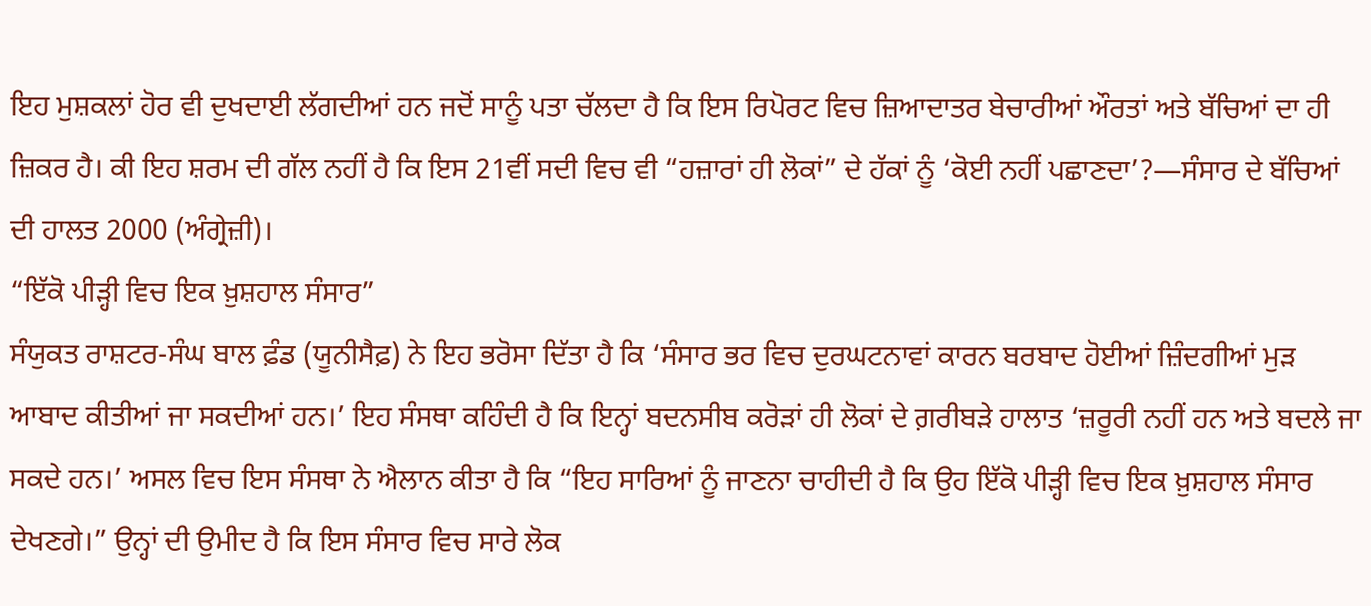ਇਹ ਮੁਸ਼ਕਲਾਂ ਹੋਰ ਵੀ ਦੁਖਦਾਈ ਲੱਗਦੀਆਂ ਹਨ ਜਦੋਂ ਸਾਨੂੰ ਪਤਾ ਚੱਲਦਾ ਹੈ ਕਿ ਇਸ ਰਿਪੋਰਟ ਵਿਚ ਜ਼ਿਆਦਾਤਰ ਬੇਚਾਰੀਆਂ ਔਰਤਾਂ ਅਤੇ ਬੱਚਿਆਂ ਦਾ ਹੀ ਜ਼ਿਕਰ ਹੈ। ਕੀ ਇਹ ਸ਼ਰਮ ਦੀ ਗੱਲ ਨਹੀਂ ਹੈ ਕਿ ਇਸ 21ਵੀਂ ਸਦੀ ਵਿਚ ਵੀ “ਹਜ਼ਾਰਾਂ ਹੀ ਲੋਕਾਂ” ਦੇ ਹੱਕਾਂ ਨੂੰ ‘ਕੋਈ ਨਹੀਂ ਪਛਾਣਦਾ’?—ਸੰਸਾਰ ਦੇ ਬੱਚਿਆਂ ਦੀ ਹਾਲਤ 2000 (ਅੰਗ੍ਰੇਜ਼ੀ)।
“ਇੱਕੋ ਪੀੜ੍ਹੀ ਵਿਚ ਇਕ ਖ਼ੁਸ਼ਹਾਲ ਸੰਸਾਰ”
ਸੰਯੁਕਤ ਰਾਸ਼ਟਰ-ਸੰਘ ਬਾਲ ਫ਼ੰਡ (ਯੂਨੀਸੈਫ਼) ਨੇ ਇਹ ਭਰੋਸਾ ਦਿੱਤਾ ਹੈ ਕਿ ‘ਸੰਸਾਰ ਭਰ ਵਿਚ ਦੁਰਘਟਨਾਵਾਂ ਕਾਰਨ ਬਰਬਾਦ ਹੋਈਆਂ ਜ਼ਿੰਦਗੀਆਂ ਮੁੜ ਆਬਾਦ ਕੀਤੀਆਂ ਜਾ ਸਕਦੀਆਂ ਹਨ।’ ਇਹ ਸੰਸਥਾ ਕਹਿੰਦੀ ਹੈ ਕਿ ਇਨ੍ਹਾਂ ਬਦਨਸੀਬ ਕਰੋੜਾਂ ਹੀ ਲੋਕਾਂ ਦੇ ਗ਼ਰੀਬੜੇ ਹਾਲਾਤ ‘ਜ਼ਰੂਰੀ ਨਹੀਂ ਹਨ ਅਤੇ ਬਦਲੇ ਜਾ ਸਕਦੇ ਹਨ।’ ਅਸਲ ਵਿਚ ਇਸ ਸੰਸਥਾ ਨੇ ਐਲਾਨ ਕੀਤਾ ਹੈ ਕਿ “ਇਹ ਸਾਰਿਆਂ ਨੂੰ ਜਾਣਨਾ ਚਾਹੀਦੀ ਹੈ ਕਿ ਉਹ ਇੱਕੋ ਪੀੜ੍ਹੀ ਵਿਚ ਇਕ ਖ਼ੁਸ਼ਹਾਲ ਸੰਸਾਰ ਦੇਖਣਗੇ।” ਉਨ੍ਹਾਂ ਦੀ ਉਮੀਦ ਹੈ ਕਿ ਇਸ ਸੰਸਾਰ ਵਿਚ ਸਾਰੇ ਲੋਕ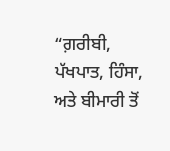“ਗ਼ਰੀਬੀ, ਪੱਖਪਾਤ, ਹਿੰਸਾ, ਅਤੇ ਬੀਮਾਰੀ ਤੋਂ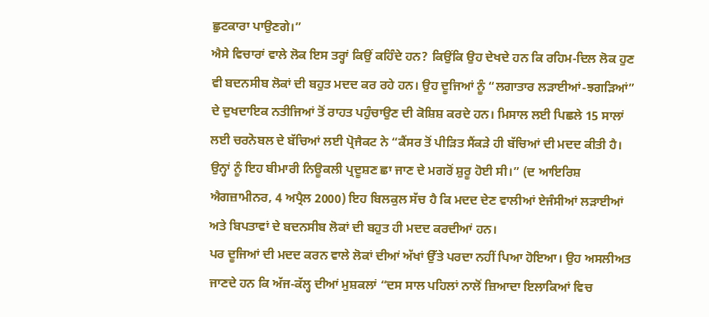ਛੁਟਕਾਰਾ ਪਾਉਣਗੇ।”
ਐਸੇ ਵਿਚਾਰਾਂ ਵਾਲੇ ਲੋਕ ਇਸ ਤਰ੍ਹਾਂ ਕਿਉਂ ਕਹਿੰਦੇ ਹਨ? ਕਿਉਂਕਿ ਉਹ ਦੇਖਦੇ ਹਨ ਕਿ ਰਹਿਮ-ਦਿਲ ਲੋਕ ਹੁਣ ਵੀ ਬਦਨਸੀਬ ਲੋਕਾਂ ਦੀ ਬਹੁਤ ਮਦਦ ਕਰ ਰਹੇ ਹਨ। ਉਹ ਦੂਜਿਆਂ ਨੂੰ “ਲਗਾਤਾਰ ਲੜਾਈਆਂ-ਝਗੜਿਆਂ” ਦੇ ਦੁਖਦਾਇਕ ਨਤੀਜਿਆਂ ਤੋਂ ਰਾਹਤ ਪਹੁੰਚਾਉਣ ਦੀ ਕੋਸ਼ਿਸ਼ ਕਰਦੇ ਹਨ। ਮਿਸਾਲ ਲਈ ਪਿਛਲੇ 15 ਸਾਲਾਂ ਲਈ ਚਰਨੋਬਲ ਦੇ ਬੱਚਿਆਂ ਲਈ ਪ੍ਰੋਜੈਕਟ ਨੇ “ਕੈਂਸਰ ਤੋਂ ਪੀੜਿਤ ਸੈਂਕੜੇ ਹੀ ਬੱਚਿਆਂ ਦੀ ਮਦਦ ਕੀਤੀ ਹੈ। ਉਨ੍ਹਾਂ ਨੂੰ ਇਹ ਬੀਮਾਰੀ ਨਿਊਕਲੀ ਪ੍ਰਦੂਸ਼ਣ ਛਾ ਜਾਣ ਦੇ ਮਗਰੋਂ ਸ਼ੁਰੂ ਹੋਈ ਸੀ।” (ਦ ਆਇਰਿਸ਼ ਐਗਜ਼ਾਮੀਨਰ, 4 ਅਪ੍ਰੈਲ 2000) ਇਹ ਬਿਲਕੁਲ ਸੱਚ ਹੈ ਕਿ ਮਦਦ ਦੇਣ ਵਾਲੀਆਂ ਏਜੰਸੀਆਂ ਲੜਾਈਆਂ ਅਤੇ ਬਿਪਤਾਵਾਂ ਦੇ ਬਦਨਸੀਬ ਲੋਕਾਂ ਦੀ ਬਹੁਤ ਹੀ ਮਦਦ ਕਰਦੀਆਂ ਹਨ।
ਪਰ ਦੂਜਿਆਂ ਦੀ ਮਦਦ ਕਰਨ ਵਾਲੇ ਲੋਕਾਂ ਦੀਆਂ ਅੱਖਾਂ ਉੱਤੇ ਪਰਦਾ ਨਹੀਂ ਪਿਆ ਹੋਇਆ। ਉਹ ਅਸਲੀਅਤ ਜਾਣਦੇ ਹਨ ਕਿ ਅੱਜ-ਕੱਲ੍ਹ ਦੀਆਂ ਮੁਸ਼ਕਲਾਂ “ਦਸ ਸਾਲ ਪਹਿਲਾਂ ਨਾਲੋਂ ਜ਼ਿਆਦਾ ਇਲਾਕਿਆਂ ਵਿਚ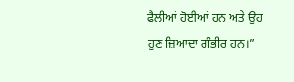ਫੈਲੀਆਂ ਹੋਈਆਂ ਹਨ ਅਤੇ ਉਹ ਹੁਣ ਜ਼ਿਆਦਾ ਗੰਭੀਰ ਹਨ।”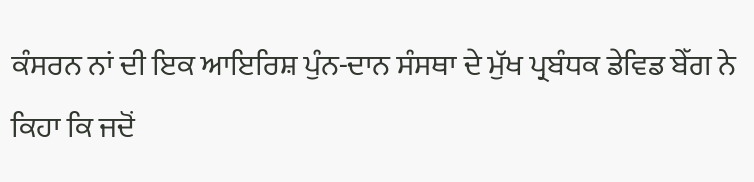ਕੰਸਰਨ ਨਾਂ ਦੀ ਇਕ ਆਇਰਿਸ਼ ਪੁੰਨ-ਦਾਨ ਸੰਸਥਾ ਦੇ ਮੁੱਖ ਪ੍ਰਬੰਧਕ ਡੇਵਿਡ ਬੇੱਗ ਨੇ ਕਿਹਾ ਕਿ ਜਦੋਂ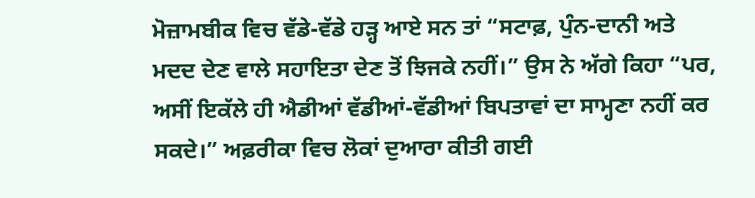ਮੋਜ਼ਾਮਬੀਕ ਵਿਚ ਵੱਡੇ-ਵੱਡੇ ਹੜ੍ਹ ਆਏ ਸਨ ਤਾਂ “ਸਟਾਫ਼, ਪੁੰਨ-ਦਾਨੀ ਅਤੇ ਮਦਦ ਦੇਣ ਵਾਲੇ ਸਹਾਇਤਾ ਦੇਣ ਤੋਂ ਝਿਜਕੇ ਨਹੀਂ।” ਉਸ ਨੇ ਅੱਗੇ ਕਿਹਾ “ਪਰ, ਅਸੀਂ ਇਕੱਲੇ ਹੀ ਐਡੀਆਂ ਵੱਡੀਆਂ-ਵੱਡੀਆਂ ਬਿਪਤਾਵਾਂ ਦਾ ਸਾਮ੍ਹਣਾ ਨਹੀਂ ਕਰ ਸਕਦੇ।” ਅਫ਼ਰੀਕਾ ਵਿਚ ਲੋਕਾਂ ਦੁਆਰਾ ਕੀਤੀ ਗਈ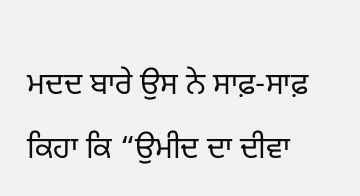ਮਦਦ ਬਾਰੇ ਉਸ ਨੇ ਸਾਫ਼-ਸਾਫ਼ ਕਿਹਾ ਕਿ “ਉਮੀਦ ਦਾ ਦੀਵਾ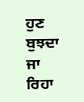ਹੁਣ ਬੁਝਦਾ ਜਾ ਰਿਹਾ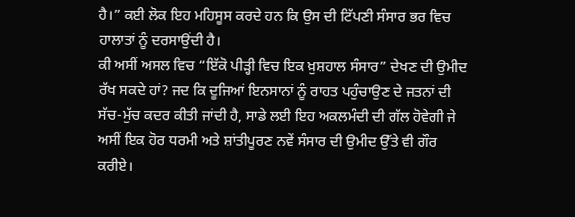ਹੈ।” ਕਈ ਲੋਕ ਇਹ ਮਹਿਸੂਸ ਕਰਦੇ ਹਨ ਕਿ ਉਸ ਦੀ ਟਿੱਪਣੀ ਸੰਸਾਰ ਭਰ ਵਿਚ ਹਾਲਾਤਾਂ ਨੂੰ ਦਰਸਾਉਂਦੀ ਹੈ।
ਕੀ ਅਸੀਂ ਅਸਲ ਵਿਚ “ਇੱਕੋ ਪੀੜ੍ਹੀ ਵਿਚ ਇਕ ਖ਼ੁਸ਼ਹਾਲ ਸੰਸਾਰ” ਦੇਖਣ ਦੀ ਉਮੀਦ ਰੱਖ ਸਕਦੇ ਹਾਂ? ਜਦ ਕਿ ਦੂਜਿਆਂ ਇਨਸਾਨਾਂ ਨੂੰ ਰਾਹਤ ਪਹੁੰਚਾਉਣ ਦੇ ਜਤਨਾਂ ਦੀ ਸੱਚ-ਮੁੱਚ ਕਦਰ ਕੀਤੀ ਜਾਂਦੀ ਹੈ, ਸਾਡੇ ਲਈ ਇਹ ਅਕਲਮੰਦੀ ਦੀ ਗੱਲ ਹੋਵੇਗੀ ਜੇ ਅਸੀਂ ਇਕ ਹੋਰ ਧਰਮੀ ਅਤੇ ਸ਼ਾਂਤੀਪੂਰਣ ਨਵੇਂ ਸੰਸਾਰ ਦੀ ਉਮੀਦ ਉੱਤੇ ਵੀ ਗੌਰ ਕਰੀਏ।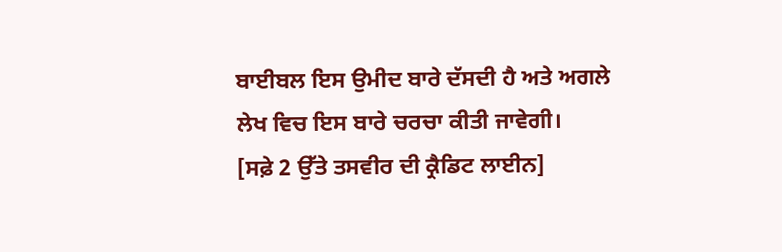ਬਾਈਬਲ ਇਸ ਉਮੀਦ ਬਾਰੇ ਦੱਸਦੀ ਹੈ ਅਤੇ ਅਗਲੇ ਲੇਖ ਵਿਚ ਇਸ ਬਾਰੇ ਚਰਚਾ ਕੀਤੀ ਜਾਵੇਗੀ।
[ਸਫ਼ੇ 2 ਉੱਤੇ ਤਸਵੀਰ ਦੀ ਕ੍ਰੈਡਿਟ ਲਾਈਨ]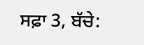ਸਫ਼ਾ 3, ਬੱਚੇ: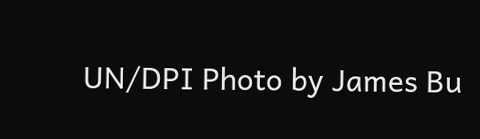UN/DPI Photo by James Bu